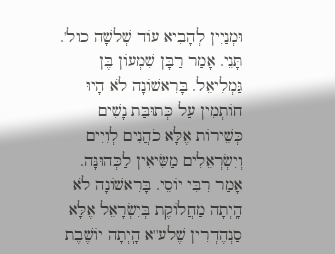וּמְנַיִין לְהָבִיא עוֹד שְׁלשָׁה כול'. תָּנֵי. אָמַר רַבָּן שִׁמְעוֹן בֶּן גַּמְלִיאֵל. בָּרִאשׁוֹנָה לֹא הָיוּ חוֹתְמִין עַל כְּתוּבַּת נָשִׁים כְּשֵׁירוֹת אֶלָּא כֹהֲנִים לְוִיִים וְיִשְׂרְאֵלִים מַשִּׂיאִין לַכְּהוּנָּה. אָמַר רִבִּי יוֹסֵי. בָּרִאשׁוֹנָה לֹא הָֽיְתָה מַחֲלוֹקֶת בְּיִשְׂרָאֵל אֶלָּא סַנְהֶדְרִין שֶׁלע''א הָֽיְתָה יוֹשֶׁבֶת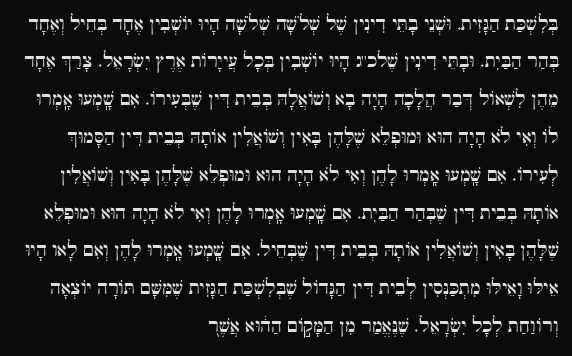בְּלִשְׁכַּת הַגָּזִית. וּשְׁנֵי בָתֵּי דִינִין שֶׁל שְׁלֹשָׁה שְׁלֹשָׁה הָיוּ יוֹשְׁבִין אֶחָד בְּחֵיל וְאֶחָד בְּהַר הַבַּיִת. וּבָתֵּי דִינִין שֶׁלכ''ג הָיוּ יוֹשְׁבִין בְּכָל עֲייָרוֹת אֶרֶץ יִשְׂרָאֵל. צָרַךְ אֶחָד מֵהֶן לִשְׁאוֹל דְּבַר הֲלָכָה הָיָה בָא וְשׁוֹאֲלָהּ בְּבֵית דִּין שֶׁבְּעִירוֹ. אִם שָֽׁמְעוּ אָֽמְרוּ לוֹ וְאִי לֹא הָיָה הוּא וּמוּפְלֵא שֶׁלָּהֶן בָּאִין וְשׁוֹאֲלִין אוֹתָהּ בְּבֵית דִּין הַסָּמוּךְ לְעִירוֹ. אִם שָֽׁמְעוּ אָֽמְרוּ לָהֶן וְאִי לֹא הָיָה הוּא וּמוּפְלֵא שֶׁלָּהֶן בָּאִין וְשׁוֹאֲלִין אוֹתָהּ בְּבֵית דִּין שֶׁבְּהַר הַבַּיִת. אִם שָֽׁמְעוּ אָֽמְרוּ לָהֶן וְאִי לֹא הָיָה הוּא וּמוּפְלֵא שֶׁלָּהֶן בָּאִין וְשׁוֹאֲלִין אוֹתָהּ בְּבֵית דִּין שֶׁבְּחֵיל. אִם שָֽׁמְעוּ אָֽמְרוּ לָהֶן וְאִם לָאו הָיוּ אֵילּוּ וָאֵילּוּ מִתְכַּנְּסִין לְבֵית דִּין הַגָּדוֹל שֶׁבְּלִשְׁכַּת הַגָּזִית שֶׁמִּשָּׁם תּוֹרָה יוֹצְאָה וְרוֹוַחַת לְכָל יִשְׂרָאֵל. שֶׁנֶּאֱמַר מִן הַמָּק֣וֹם הַה֔וּא אֲשֶׁר֭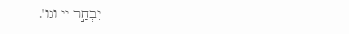יִבְחַ֣ר יי וגו'.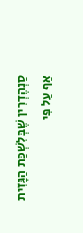סַנְהֶדְרִין שֶׁבְּלִשְׁכַּת הַגָּזִית אַף עַל פִּי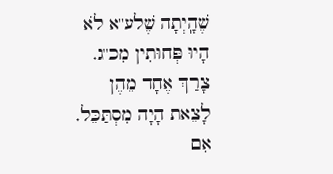שֶׁהָֽיְתָה שֶׁלע''א לֹא הָיוּ פְּחוּתִין מִכ''ג. צָרַךְ אֶחָד מֵהֶן לָצֵאת הָיָה מִסְתַּכֵּל. אִם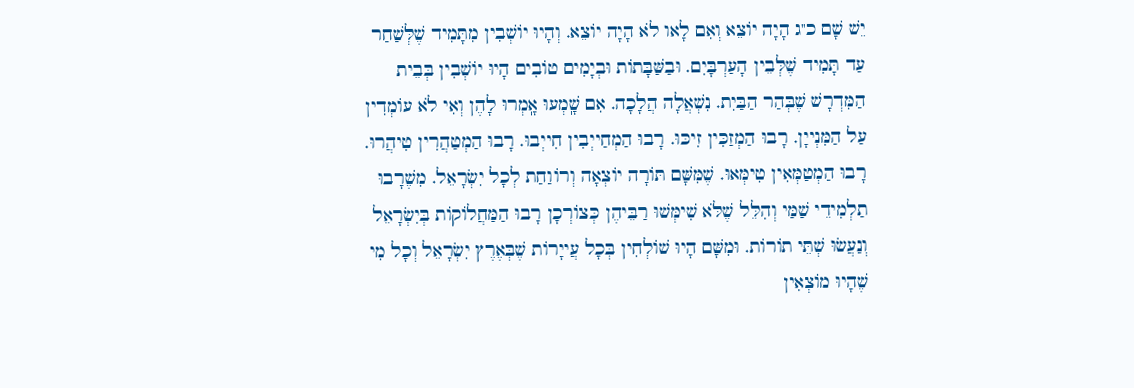יֵשׁ שָׁם כ''ג הָיָה יוֹצֵא וְאִם לָאו לֹא הָיָה יוֹצֵא. וְהָיוּ יוֹשְׁבִין מִתָּמִיד שֶׁלְּשַׁחַר עַד תָּמִיד שֶׁלְּבֵין הָעַרְבָּיִם. וּבַשַּׁבָּתוֹת וּבְיָמִים טוֹבִים הָיוּ יוֹשְׁבִין בְּבֵית הַמִּדְרָשׁ שֶׁבְּהַר הַבַּיִת. נִשְׁאֲלָה הֲלָכָה. אִם שָֽׁמְעוּ אָֽמְרוּ לָהֶן וְאִי לֹא עוֹמְדִין עַל הַמִּנְייָן. רָבוּ הַמְזַכִּין זִיכּוּ. רָבוּ הַמְחַייְבִין חִייְבוּ. רָבוּ הַמְטַהֲרִין טִיהֲרוּ. רָבוּ הַמְטַמְּאִין טִימְּאוּ. שֶׁמִּשָּׁם תּוֹרָה יוֹצְאָה וְרוֹוַחַת לְכָל יִשְׂרָאֵל. מִשֶׁרָבוּ תַלְמִידֵי שַׁמַּי וְהִלֵּל שֶׁלֹּא שִׁימְּשׁוּ רַבֵּיהֶן כְּצוֹרְכָן רָבוּ הַמַּחֲלוֹקוֹת בְּיִשְׂרָאֵל וְנַעֲשׂוּ שְׁתֵּי תוֹרוֹת. וּמִשָּׁם הָיוּ שׁוֹלְחִין בְּכָל עֲייָרוֹת שֶׁבְּאֶרֶץ יִשְׂרָאֵל וְכָל מִי שֶׁהָיוּ מוֹצְאִין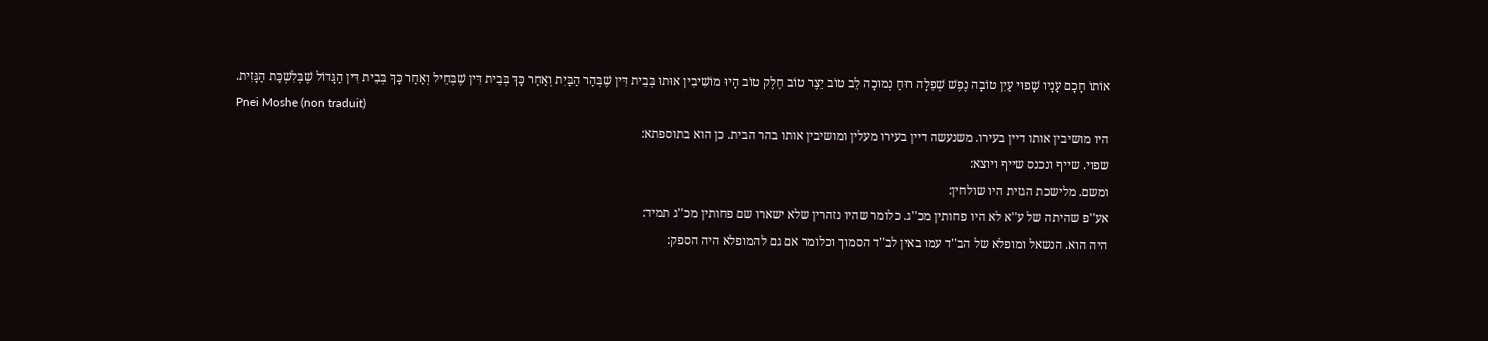אוֹתוֹ חָכָם עָנָיו שָׁפוּי עַיִן טוֹבָה נֶפֶשׁ שְׁפֵלָה רוּחַ נְמוּכָה לֵב טוֹב יֵצֶר טוֹב חֶלֶק טוֹב הָיוּ מוֹשִׁיבִין אוּתוּ בְּבֵית דִּין שֶׁבְּהַר הַבַּיִת וְאַחַר כָּךְ בְּבֵית דִּין שֶׁבְּחֵיל וְאַחַר כָּךְ בְּבֵית דִּין הַגָּדוֹל שֶׁבְּלִשְׁכַּת הַגָּזִית.
Pnei Moshe (non traduit)
היו מושיבין אותו דיין בעירו. משנעשה דיין בעירו מעלין ומושיבין אותו בהר הבית. כן הוא בתוספתא:
שפוי. שייף ונכנס שייף ויוצא:
ומשם. מלישכת הגזית היו שולחין:
אע''פ שהיתה של ע''א לא היו פחותין מכ''ג. כלומר שהיו נזהרין שלא ישארו שם פחותין מכ''ג תמיד:
היה הוא. הנשאל ומופלא של הב''ד עמו באין לב''ד הסמוך וכלומר אם גם להמופלא היה הספק: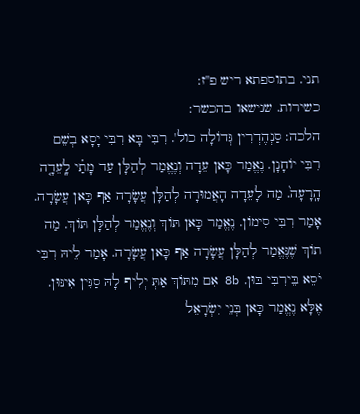תני. בתוספתא ריש פ''ז:
כשירות. שנישאו בהכשר:
הלכה: סַנְהֶדְרִין גְּדוֹלָה כול'. רִבִּי בָּא רִבִּי יָסָא בְשֵׁם רִבִּי יוֹחָנָן. נֶאֱמַר כָּאן עֵדָה וְנֶאֱמַר לְהַלָּן עַד מָתַ֗י לָֽעֵדָ֤ה הָֽרָעָה֙. מַה לָעֵדָה הָאֲמוּרָה לְהַלָּן עֲשָׂרָה אַף כָּאן עֲשָׂרָה. אָמַר רִבִּי סִימוֹן. נֶאֱמַר כָּאן תּוֹךְ וְנֶאֱמַר לְהַלָּן תּוֹךְ. מַה תוֹךְ שֶׁנֶּאֱמַר לְהַלָּן עֲשָׂרָה אַף כָּאן עֲשָׂרָה. אָמַר לֵיהּ רִבִּי יֹסֵא בֵּירִבִּי בּוּן. 8b אִם מִתּוֹךְ אַתְּ יְלִיף לָהּ סַגִּין אִינּוּן. אֶלָּא נֶאֱמַר כָּאן בְּנֵי יִשְׂרָאֵל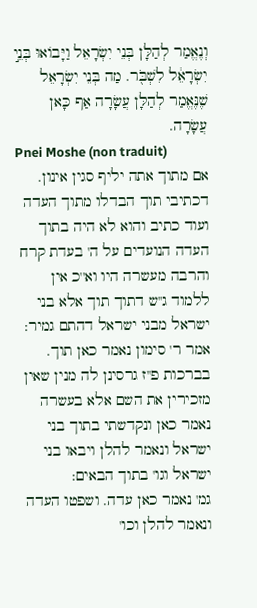וְנֶאֱמַר לְהַלָּן בְּנֵי יִשְׂרָאֵל וַיָּבוֹאוּ בְּנֵ֣י יִשְׂרָאֵ֔ל לִשְׁבֹּ֖ר. מַה בְּנֵי יִשְׂרָאֵל שֶׁנֶּאֱמַר לְהַלָּן עֲשָׂרָה אַף כָּאן עֲשָׂרָה.
Pnei Moshe (non traduit)
אם מתוך אתה יליף סגין אינון. דכתיבי תוך הבדלו מתוך העדה ועוד כתיב והוא לא היה בתוך העדה הנועדים על ה' בעדת קרח והרבה מעשרה היו וא''כ אין ללמוד ג''ש דתוך תוך אלא בני ישראל מבני ישראל דהתם גמיר:
אמר ר' סימון נאמר כאן תוך. בברכות פ''ז גרסינן לה מנין שאין מזכירין את השם אלא בעשרה נאמר כאן ונקדשתי בתוך בני ישראל ונאמר להלן ויבאו בני ישראל וגו' בתוך הבאים:
גמ' נאמר כאן עדה. ושפטו העדה ונאמר להלן וכו'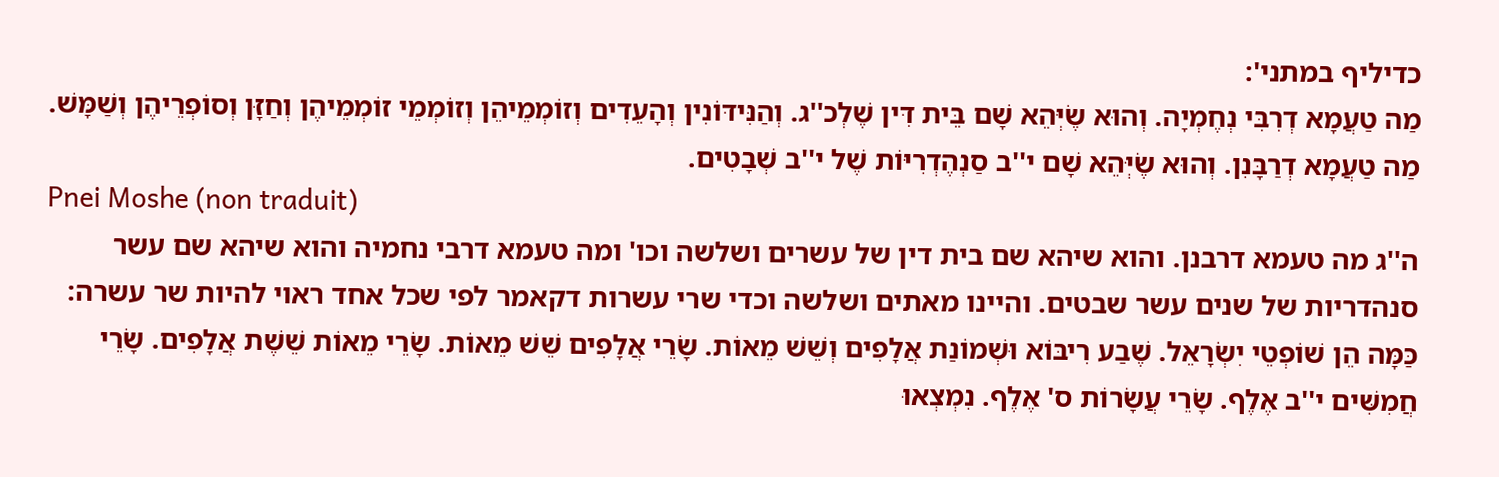כדיליף במתני':
מַה טַעֲמָא דְרִבִּי נְחֶמְיָה. וְהוּא שֶׂיְּהֵא שָׁם בֵּית דִּין שֶׁלְכ''ג. וְהַנִּידּוֹנִין וְהָעֵדִים וְזוֹמְמֵיהֵן וְזוֹמְמֵי זוֹמְמֵיהֶן וְחַזָּן וְסוֹפְרֵיהֶן וְשַׁמָּשׁ. מַה טַעֲמָא דְרַבָּנִן. וְהוּא שֶׂיְּהֵא שָׁם י''ב סַנְהֶדְרִיּוֹת שֶׁל י''ב שְׁבָטִים.
Pnei Moshe (non traduit)
ה''ג מה טעמא דרבנן. והוא שיהא שם בית דין של עשרים ושלשה וכו' ומה טעמא דרבי נחמיה והוא שיהא שם עשר סנהדריות של שנים עשר שבטים. והיינו מאתים ושלשה וכדי שרי עשרות דקאמר לפי שכל אחד ראוי להיות שר עשרה:
כַּמָּה הֵן שׁוֹפְטֵי יִשְׂרָאֵל. שֶׁבַע רִיבּוֹא וּשְׁמוֹנַת אֲלָפִים וְשֵׁשׁ מֵאוֹת. שָׂרֵי אֲלָפִים שֵׁשׁ מֵאוֹת. שָׂרֵי מֵאוֹת שֵׁשֶׁת אֲלָפִים. שָׂרֵי חֲמִשִּׁים י''ב אֶלֶף. שָׂרֵי עֲשָׂרוֹת ס' אֶלֶף. נִמְצְאוּ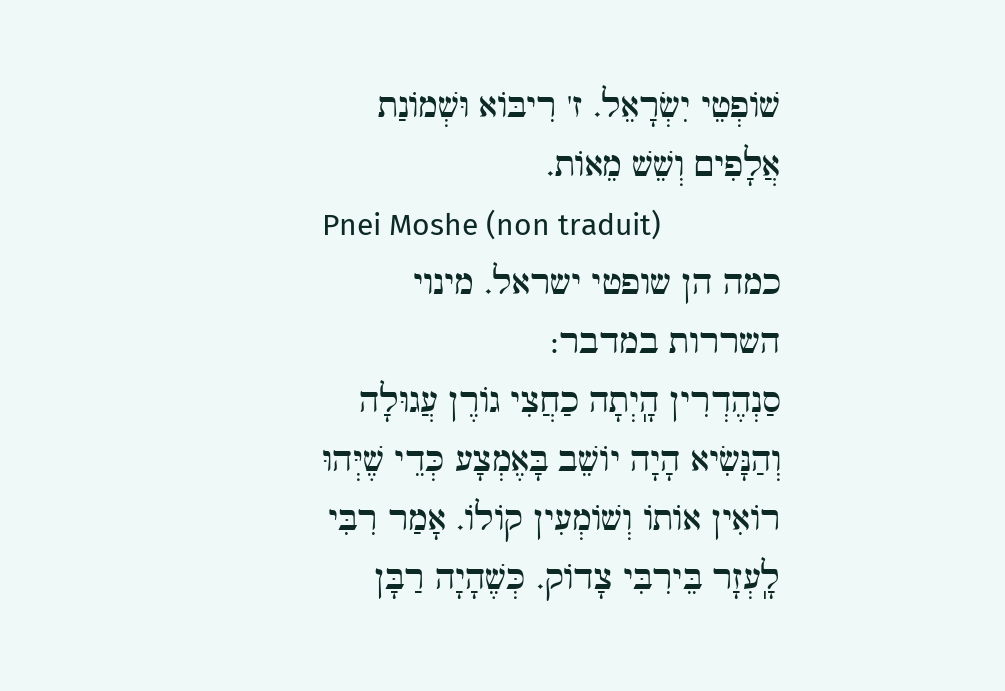שׁוֹפְטֵי יִשְׂרָאֵל. ז' רִיבּוֹא וּשְׁמוֹנַת אֲלָפִים וְשֵׁשׁ מֵאוֹת.
Pnei Moshe (non traduit)
כמה הן שופטי ישראל. מינוי השררות במדבר:
סַנְהֶדְרִין הָֽיְתָה כַחֲצִי גוֹרֶן עֲגוּלָה וְהַנָּשִׂיא הָיָה יוֹשֵׁב בָּאֶמְצָע כְּדֵי שֶׁיְּהוּ רוֹאִין אוֹתוֹ וְשׁוֹמְעִין קוֹלוֹ. אָמַר רִבִּי לָֽעְזָר בֵּירִבִּי צָדוֹק. כְּשֶׁהָיָה רַבָּן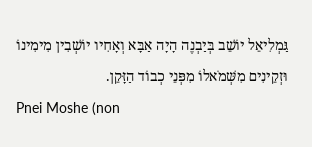גַּמְלִיאֵל יוֹשֵׁב בְּיַבְנֶה הָיָה אַבָּא וְאָחִיו יוֹשְׁבִין מִימִינוֹ וּזְקֵינִים מִשְּׁמֹאלוֹ מִפְּנֵי כְבוֹד הַזָּקֵן.
Pnei Moshe (non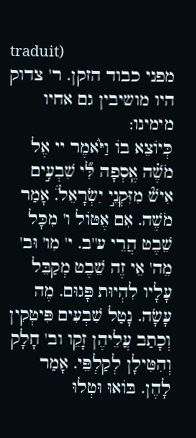traduit)
מפני כבוד הזקן. ר' צדוק היו מושיבין גם אחיו מימינו:
כְּיוֹצֵא בוֹ וַיֹּ֙אמֶר יי אֶל מֹשֶׁ֗ה אֶֽסְפָה לִּ֞י שִׁבְעִ֣ים אִישׁ֘ מִזִּקְנֵ֣י יִשְׂרָאֵל֒. אָמַר מֹשֶׁה. אִם אֶטּוֹל ו' מִכָּל שֵׁבֶט הֲרֵי ע''ב. י' מִו' וּב' מֵה' אֵי זֶה שֵׁבֶט מְקַבֵּל עָלָיו לִהְיוּת פָּגוּם. מֶה עָשָׂה. נָטַל שִׁבְעִים פִּיטְקִין וְכָתַב עֲלֵיהֶן זָקֵו וב' חָלָק וְהִטִּילָן לְקַלְפֵּי. אָמַר לָהֶן. בּוֹאוּ וּטְלוּ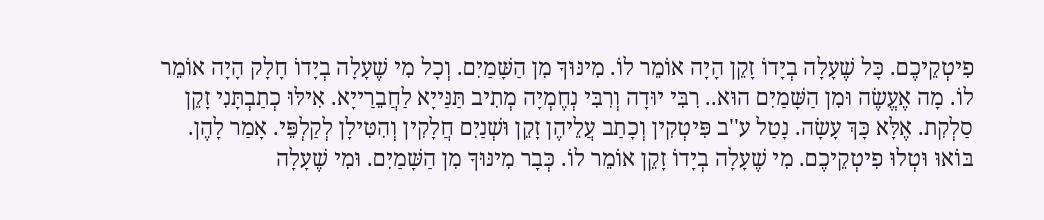פִיטְקֵיכֶם. כָּל שֶׁעָלָה בְיָדוֹ זָקֵן הָיָה אוֹמֵר לוֹ. מִינּוּךָ מִן הַשָּׁמַיִם. וְכָל מִי שֶׁעָלָה בְיָדוֹ חָלָק הָיָה אוֹמֵר לוֹ. מָה אֶעֱשֶׂה וּמִן הַשָּׁמַיִם הוּא.. רִבִּי יוּדָה וְרִבִּי נְחֶמְיָה מְתִיב תַּנַּייָא לַחֲבֵרַייָא. אִילּוּ כְתַבְתָּנִי זָקֵן סַלְקִת. אֶלָּא כָּךְ עָשָׂה. נָטַל ע''ב פִּיטְקִין וְכָתַב עֲלֵיהֶן זָקֵן וּשְׁנַיִם חֲלָקִין וְהִטִּילָן לְקַלְפֵּי. אָמַר לָהֶן. בּוֹאוּ וּטְלוּ פִיטְקֵיכֶם. מִי שֶׁעָלָה בְיָדוֹ זָקֵן אוֹמֵר לוֹ. כְּבָר מִינּוּךָ מִן הַשָּׁמַיִם. וּמִי שֶׁעָלָה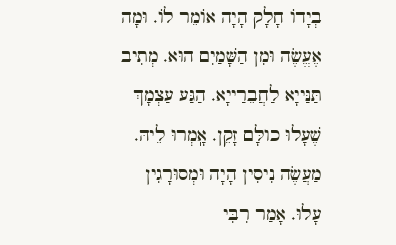בְיָדוֹ חָלָק הָיָה אוֹמֵר לוֹ. וּמָה אֶעֱשֶׂה וּמִן הַשָּׁמַיִם הוּא. מְתִיב תַּנַּייָא לַחֲבֵרַייָא. הַגַּע עַצְמָךְ שֶׁעָלוּ כולָּם זָקֵן. אָֽמְרוּ לֵיהּ. מַעֲשֶׂה נִיסִין הָיָה וּמְסוּרָגִין עָלוּ. אָמַר רִבִּי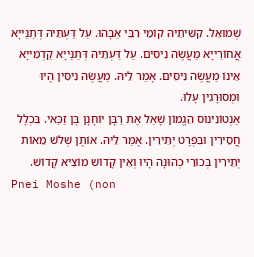שְׁמוּאֵל. קִשִּׁיתֵיהּ קוֹמֵי רִבִּי אַבָּהוּ. עַל דַּעְתֵּיהּ דְּתַנַּייָא אֲחוֹרַייָא מַעֲשֶׂה נִיסִּים. עַל דַּעְתֵּיהּ דְּתַנַּייָא קַדְמִייָא אֵינוֹ מַעֲשֶׂה נִיסִּים. אָמַר לֵיהּ. מַעֲשֶׂה נִיסִּין הָיוּ וּמְסוּרָגִין עָלוּ.
אַנְטוֹנִינוּס הֵגֱמוֹן שָׁאַל אֶת רַבָּן יוֹחָנָן בֶּן זַכַּאי. בִּכְלָל חֲסֵירִין וּבִפְרָט יְתֵירִין. אָמַר לֵיהּ. אוֹתָן שְׁלֹשׁ מֵאוֹת יְתֵירִין בְּכוֹרֵי כְהוּנָּה הָיוּ וְאֵין קָדוֹשׁ מוֹצִיא קָדוֹשׁ.
Pnei Moshe (non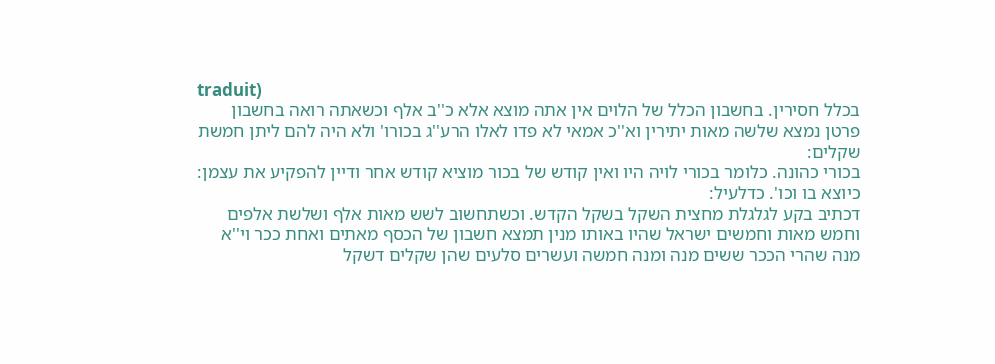traduit)
בכלל חסירין. בחשבון הכלל של הלוים אין אתה מוצא אלא כ''ב אלף וכשאתה רואה בחשבון פרטן נמצא שלשה מאות יתירין וא''כ אמאי לא פדו לאלו הרע''ג בכורו' ולא היה להם ליתן חמשת שקלים:
בכורי כהונה. כלומר בכורי לויה היו ואין קודש של בכור מוציא קודש אחר ודיין להפקיע את עצמן:
כיוצא בו וכו'. כדלעיל:
דכתיב בקע לגלגלת מחצית השקל בשקל הקדש. וכשתחשוב לשש מאות אלף ושלשת אלפים וחמש מאות וחמשים ישראל שהיו באותו מנין תמצא חשבון של הכסף מאתים ואחת ככר וי''א מנה שהרי הככר ששים מנה ומנה חמשה ועשרים סלעים שהן שקלים דשקל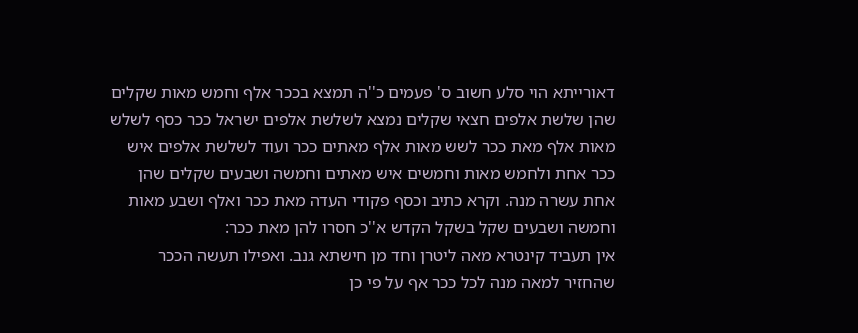דאורייתא הוי סלע חשוב ס' פעמים כ''ה תמצא בככר אלף וחמש מאות שקלים שהן שלשת אלפים חצאי שקלים נמצא לשלשת אלפים ישראל ככר כסף לשלש מאות אלף מאת ככר לשש מאות אלף מאתים ככר ועוד לשלשת אלפים איש ככר אחת ולחמש מאות וחמשים איש מאתים וחמשה ושבעים שקלים שהן אחת עשרה מנה. וקרא כתיב וכסף פקודי העדה מאת ככר ואלף ושבע מאות וחמשה ושבעים שקל בשקל הקדש א''כ חסרו להן מאת ככר:
אין תעביד קינטרא מאה ליטרן וחד מן חישתא גנב. ואפילו תעשה הככר שהחזיר למאה מנה לכל ככר אף על פי כן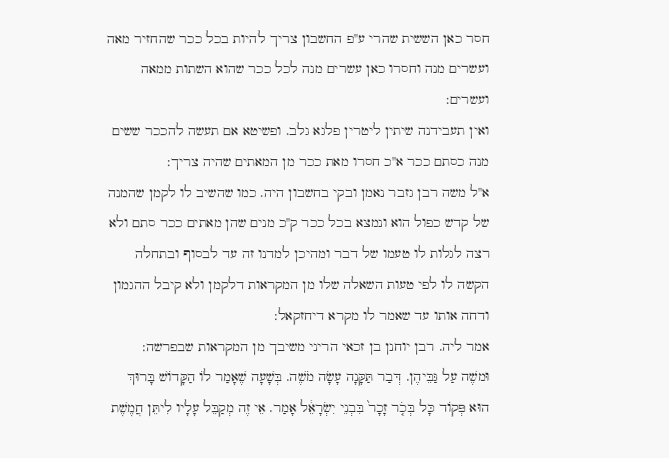חסר כאן הששית שהרי ע''פ החשבון צריך להיות בכל ככר שהחזיר מאה ועשרים מנה וחסרו כאן עשרים מנה לכל ככר שהוא השתות ממאה ועשרים:
ואין תעבידנה שיתין ליטרין פלגא גלב. ופשיטא אם תעשה להככר ששים מנה כסתם ככר א''כ חסרו מאת ככר מן המאתים שהיה צריך:
א''ל משה רבן גזבר נאמן ובקי בחשבון היה. כמו שהשיב לו לקמן שהמנה של קדש כפול הוא ונמצא בכל ככר ק''כ מנים שהן מאתים ככר סתם ולא רצה לגלות לו טעמו של דבר ומהיכן למדנו זה עד לבסוף ובתחלה הקשה לו לפי טעות השאלה שלו מן המקראות דלקמן ולא קיבל ההגמון ודחה אותו עד שאמר לו מקרא דיחזקאל:
אמר ליה. רבן יוחנן בן זכאי הריני משיבך מן המקראות שבפרשה:
וּמשֶׁה עַל גַּבֵּיהֶן. דְּבַר תַּקָּנָה עָשָׂה מֹשֶׁה. בְּשָׁעָה שֶׁאָמַר לֹו הַקָּדוֹשׁ בָּרוּךְ הוּא פְּקוֹד כָּל בְּכֹ֤ר זָכָר֙ בִּבְנֵי יִשְׂרָאֵ֔ל אָמַר. אֵי זֶה מְקַבֵּל עָלָיו לִיתֵּן חֲמֶשֶׁת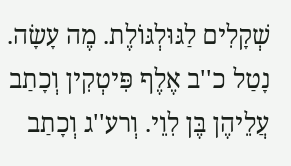שְׁקָלִים לַגּוּלְגּוֹלֶת. מֶה עָשָׂה. נָטַל כ''ב אֶלֶף פִּיטְקִין וְכָתַב עֲלֵיהֶן בֶּן לִוֵי. וְרע''ג וְכָתַב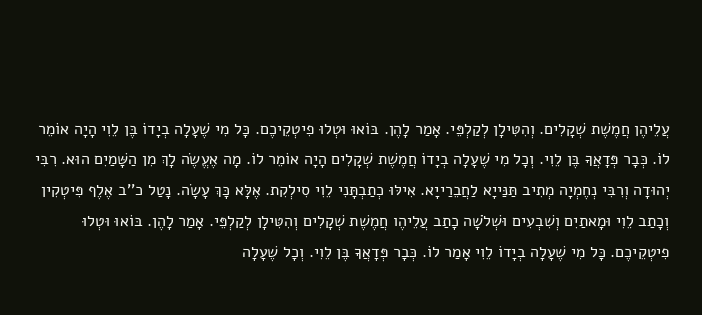עֲלֵיהֶן חֲמֶשֶׁת שְׁקָלִים. וְהִטִּילָן לְקַלְפֵּי. אָמַר לָהֶן. בּוֹאוּ וּטְלוּ פִיטְקֵיכֶם. כָּל מִי שֶׁעָלָה בְיָדוֹ בֶּן לֵוִי הָיָה אוֹמֵר לוֹ. כְּבָר פְּדָאֲךָ בֶּן לֵוִי. וְכָל מִי שֶׁעָלָה בְיָדוֹ חֲמֶשֶׁת שְׁקָלִים הָיָה אוֹמֵר לוֹ. מָה אֶעֱשֶׂה לָךְ מִן הַשָּׁמַיִם הוּא. רִבִּי יְהוּדָה וְרִבִּי נְחֶמְיָה מְתִיב תַּנַּייָא לַחֲבֵרַייָא. אִילּוּ כְתַבְתָּנִי לֵוִי סִילְקִת. אֶלָּא כָּךְ עָשָׂה. נָטַל כ''ב אֶלֶף פִּיטְקִין וְכָתַב לֵוִי וּמָאתַיִם וְשִׁבְעִים וּשְׁלֹשָׁה כָתַב עֲלֵיהֶו חֲמֶשֶׁת שְׁקָלִים וְהִטִּילָן לְקַלְפֵּי. אָמַר לָהֶן. בּוֹאוּ וּטְלוּ פִיטְקֵיכֶם. כָּל מִי שֶׁעָלָה בְיָדוֹ לֵוִי אָמַר לוֹ. כְּבָר פְּדָאֲךָ בֶּן לֵוִי. וְכָל שֶׁעָלָה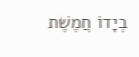בְיָדוֹ חֲמֶשֶׁת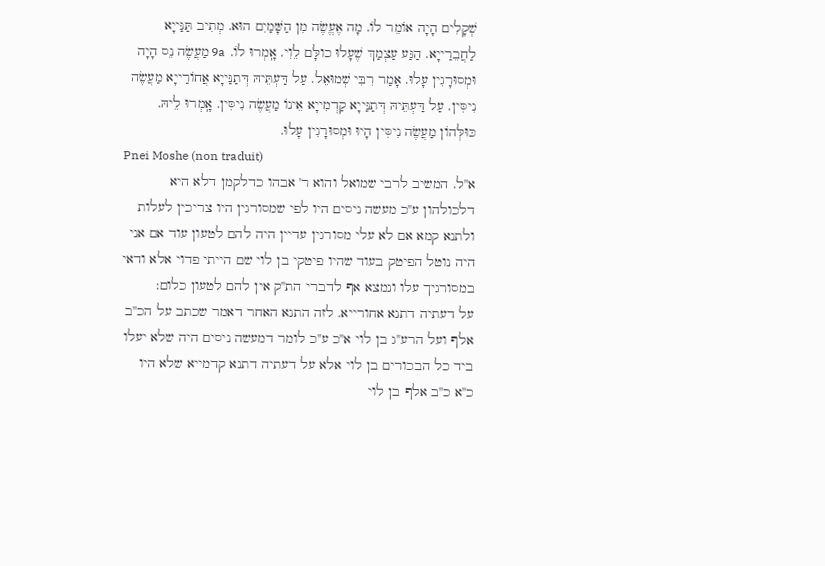שְׁקָלִים הָיָה אוֹמֵר לוֹ. מָה אֶעֱשֶׂה מִן הַשָּׁמַיִם הוּא. מְתִיב תַּנַּייָא לַחֲבֵרַייָא. הַגַּע עַצְמַךְ שֶׁעָלוּ כולָּם לֵוִי. אָֽמְרוּ לוֹ. 9a מַעֲשֶׂה נֵס הָיָה וּמְסוּרָגִין עָלוּ. אָמַר רִבִּי שְׁמוּאֵל. עַל דַּעְתֵּיהּ דְּתַנַּייָא אֲחוֹרַייָא מַעֲשֶׂה נִיסִּין. עַל דַּעְתֵּיהּ דְּתַנַּייָא קַדְמִייָא אֵינוֹ מַעֲשֶׂה נִיסִּין. אָֽמְרוּ לֵיהּ. כּוּלְּהוֹן מַעֲשֶׂה נִיסִּין הָיוּ וּמְסוּרָגִין עָלוּ.
Pnei Moshe (non traduit)
א''ל. המשיב לרבי שמואל והוא ר' אבהו כדלקמן דלא היא דלכולהון ע''כ מעשה ניסים היו לפי שמסורגין היו צריכין לעלות ולתנא קמא אם לא עלי מסורגין עדיין היה להם לטעון עוד אם אני היה נוטל הפיטק בעוד שהיו פיטקי בן לוי שם הייתי פדוי אלא ודאי במסורגיך עלו ונמצא אף לדברי הת''ק אין להם לטעון כלום:
על דעתיה דתנא אחורייא. לזה התנא האחר דאמר שכתב על הכ''ב אלף ועל הרע''ג בן לוי א''כ ע''כ לומר דמעשה ניסים היה שלא יעלו ביד כל הבכורים בן לוי אלא על דעתיה דתנא קדמייא שלא היו כ''א כ''ב אלף בן לוי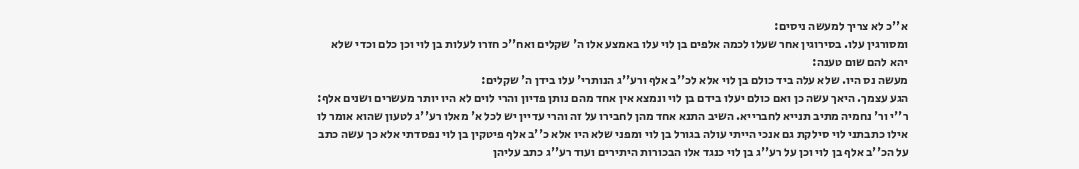א''כ לא צריך למעשה ניסים:
ומסורגין עלו. בסירוגין אחר שעלו לכמה אלפים בן לוי עלו באמצע אלו ה' שקלים ואח''כ חזרו לעלות בן לוי וכן כלם וכדי שלא יהא להם שום טענה:
מעשה נס היו. שלא עלה ביד כולם בן לוי אלא לכ''ב אלף ורע''ג הנותרי' עלו בידן ה' שקלים:
הגע עצמך. היאך עשה כן ואם כולם יעלו בידם בן לוי ונמצא אין אחד מהם נותן פדיון והרי לוים לא היו יותר מעשרים ושנים אלף:
ר''י ור' נחמיה מתיב תנייא לחברייא. השיב התנא אחד מהן לחבירו על זה והרי עדיין יש לכל א' מאלו רע''ג לטעון שהוא אומר לו אילו כתבתני לוי סילקת גם אנכי הייתי עולה בגורל בן לוי ומפני שלא היו אלא כ''ב אלף פיטקין בן לוי נפסדתי אלא כך עשה כתב על הכ''ב אלף בן לוי וכן על רע''ג בן לוי כנגד אלו הבכורות היתירים ועוד רע''ג כתב עליהן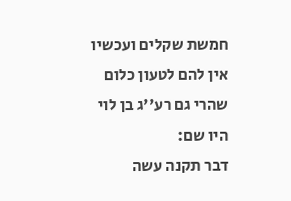חמשת שקלים ועכשיו אין להם לטעון כלום שהרי גם רע''ג בן לוי היו שם:
דבר תקנה עשה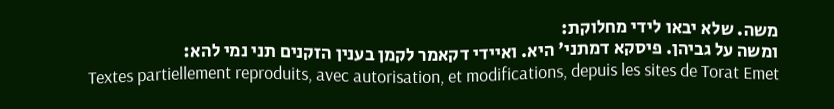משה. שלא יבאו לידי מחלוקת:
ומשה על גביהן. פיסקא דמתני' היא. ואיידי דקאמר לקמן בענין הזקנים תני נמי להא:
Textes partiellement reproduits, avec autorisation, et modifications, depuis les sites de Torat Emet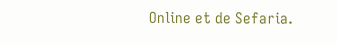Online et de Sefaria.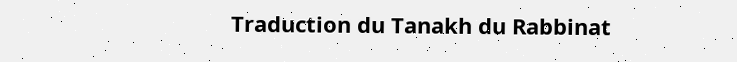Traduction du Tanakh du Rabbinat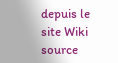depuis le site Wiki source